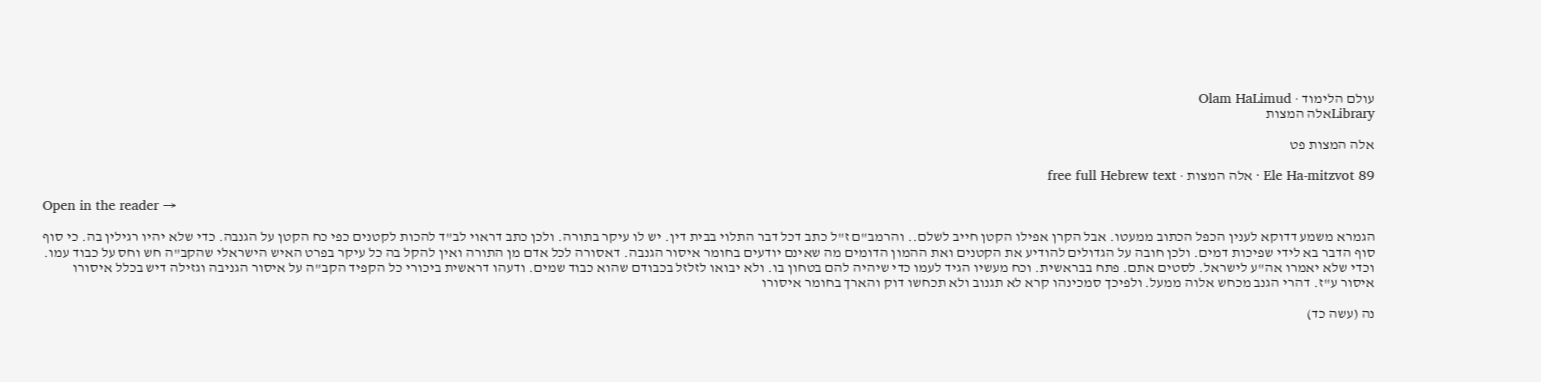עולם הלימוד · Olam HaLimud
Libraryאלה המצות

אלה המצות פט

Ele Ha-mitzvot 89 · אלה המצות · free full Hebrew text

Open in the reader →

הגמרא משמע דדוקא לענין הכפל הכתוב ממעטו. אבל הקרן אפילו הקטן חייב לשלם.. והרמב"ם ז"ל כתב דכל דבר התלוי בבית דין. יש לו עיקר בתורה. ולכן כתב דראוי לב"ד להכות לקטנים כפי כח הקטן על הגנבה. כדי שלא יהיו רגילין בה. כי סוף סוף הדבר בא לידי שפיכות דמים. ולכן חובה על הגדולים להודיע את הקטנים ואת ההמון הדומים מה שאינם יודעים בחומר איסור הגנבה. דאסורה לכל אדם מן התורה ואין להקל בה כל עיקר בפרט האיש הישראלי שהקב"ה חש וחס על כבוד עמו. וכדי שלא יאמרו אה"ע לישראל. לסטים אתם. פתח בבראשית. וכח מעשיו הגיד לעמו כדי שיהיה להם בטחון בו. ולא יבואו לזלזל בכבודם שהוא כבוד שמים. ודעהו דראשית ביכורי כל הקפיד הקב"ה על איסור הגניבה וגזילה דיש בכלל איסורו איסור ע"ז. דהרי הגנב מכחש אלוה ממעל. ולפיכך סמכינהו קרא לא תגנוב ולא תכחשו דוק והארך בחומר איסורו

נה (עשה כד)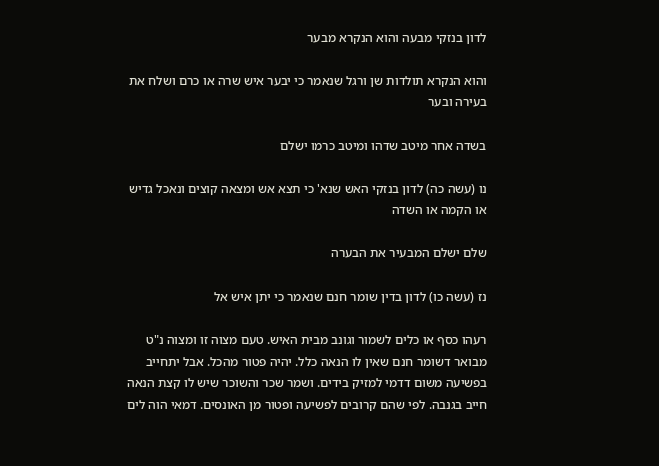לדון בנזקי מבעה והוא הנקרא מבער

והוא הנקרא תולדות שן ורגל שנאמר כי יבער איש שרה או כרם ושלח את בעירה ובער

בשדה אחר מיטב שדהו ומיטב כרמו ישלם

נו (עשה כה) לדון בנזקי האש שנא' כי תצא אש ומצאה קוצים ונאכל גדיש או הקמה או השדה

שלם ישלם המבעיר את הבערה

נז (עשה כו) לדון בדין שומר חנם שנאמר כי יתן איש אל

רעהו כסף או כלים לשמור וגונב מבית האיש. טעם מצוה זו ומצוה נ"ט מבואר דשומר חנם שאין לו הנאה כלל. יהיה פטור מהכל. אבל יתחייב בפשיעה משום דדמי למזיק בידים. ושמר שכר והשוכר שיש לו קצת הנאה חייב בגנבה. לפי שהם קרובים לפשיעה ופטור מן האונסים. דמאי הוה לים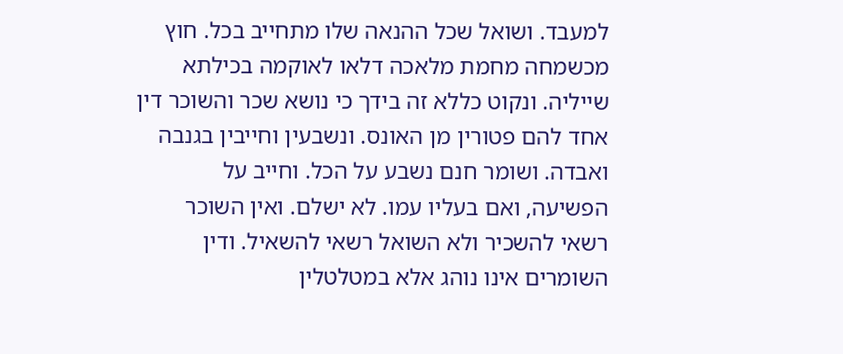למעבד. ושואל שכל ההנאה שלו מתחייב בכל. חוץ מכשמחה מחמת מלאכה דלאו לאוקמה בכילתא שייליה. ונקוט כללא זה בידך כי נושא שכר והשוכר דין אחד להם פטורין מן האונס. ונשבעין וחייבין בגנבה ואבדה. ושומר חנם נשבע על הכל. וחייב על הפשיעה, ואם בעליו עמו. לא ישלם. ואין השוכר רשאי להשכיר ולא השואל רשאי להשאיל. ודין השומרים אינו נוהג אלא במטלטלין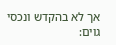אך לא בהקדש ונכסי גוים: